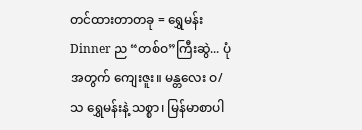တင်ထားတာတခု = ရွှေမန်း Dinner ည “တစ်ဝ”ကြီးဆွဲ... ပုံအတွက် ကျေးဇူး။ မန္တလေး ဝ/သ ရွှေမန်းနဲ့ သစ္စာ၊ မြန်မာစာပါ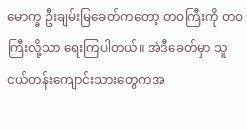မောက္ခ ဦးချမ်းမြခေတ်ကတော့ တဝကြီးကို တဝကြီးလို့သာ ရေးကြပါတယ်။ အဲဒီခေတ်မှာ သူငယ်တန်းကျောင်းသားတွေကအ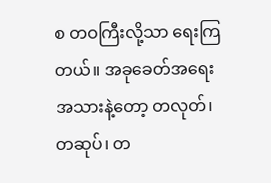စ တဝကြီးလို့သာ ရေးကြတယ်။ အခုခေတ်အရေးအသားနဲ့တော့ တလုတ်၊ တဆုပ်၊ တ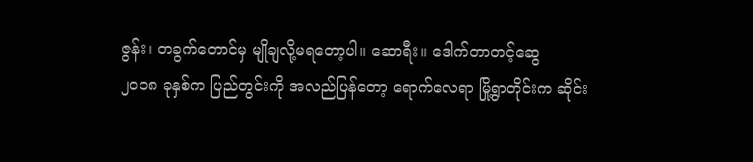ဇွန်း၊ တခွက်တောင်မှ မျိုချလို့မရတော့ပါ။ ဆောရီး။ ဒေါက်တာတင့်ဆွေ
၂၀၁၈ ခုနှစ်က ပြည်တွင်းကို အလည်ပြန်တော့ ရောက်လေရာ မြို့ရွာတိုင်းက ဆိုင်း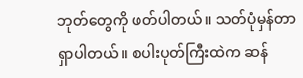ဘုတ်တွေကို ဖတ်ပါတယ်။ သတ်ပုံမှန်တာ ရှာပါတယ်။ စပါးပုတ်ကြီးထဲက ဆန်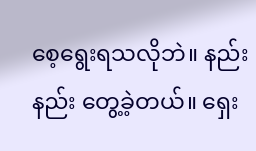စေ့ရွေးရသလိုဘဲ။ နည်းနည်း တွေ့ခဲ့တယ်။ ရှေး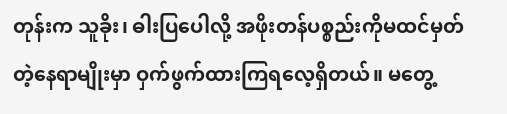တုန်းက သူခိုး၊ ဓါးပြပေါလို့ အဖိုးတန်ပစ္စည်းကိုမထင်မှတ်တဲ့နေရာမျိုးမှာ ဝှက်ဖွက်ထားကြရလေ့ရှိတယ်။ မတွေ့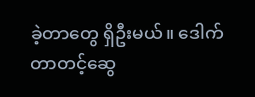ခဲ့တာတွေ ရှိဦးမယ်။ ဒေါက်တာတင့်ဆွေ